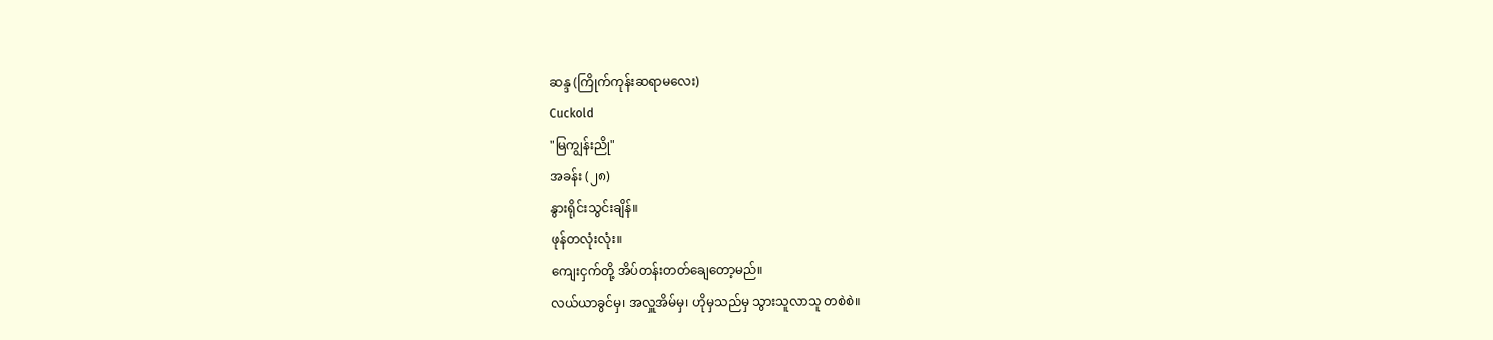ဆန္ဒ (ကြိုက်ကုန်းဆရာမလေး)
Cuckold
"မြကျွန်းညို"
အခန်း (၂၈)
နွားရိုင်းသွင်းချိန်။
ဖုန်တလုံးလုံး။
ကျေးငှက်တို့ အိပ်တန်းတတ်ချေတော့မည်။
လယ်ယာခွင်မှ၊ အလှူအိမ်မှ၊ ဟိုမှသည်မှ သွားသူလာသူ တစဲစဲ။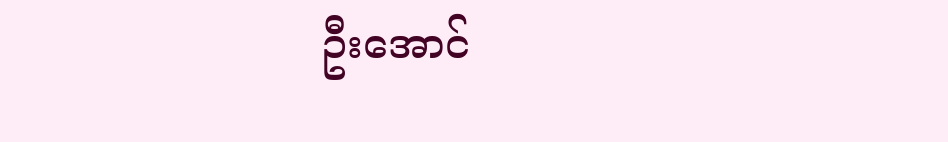ဦးအောင်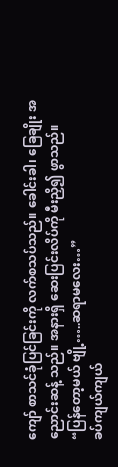ကျော် စာသင်ခုံပြင်ခြင်းကို လက်စသပ်သည်။ ခေါင်းခါ၊ ခြေချိုး အညောင်းဆန့် သည်။ အနားရှိ ဆေးပြင်းလိပ်ကို မီးညှိ၍ ဖွာသည်။
“ပြန်တော့မယ် ဗျို့…..ဆရာမလေး…”
ခပ်ကျယ်ကျယ်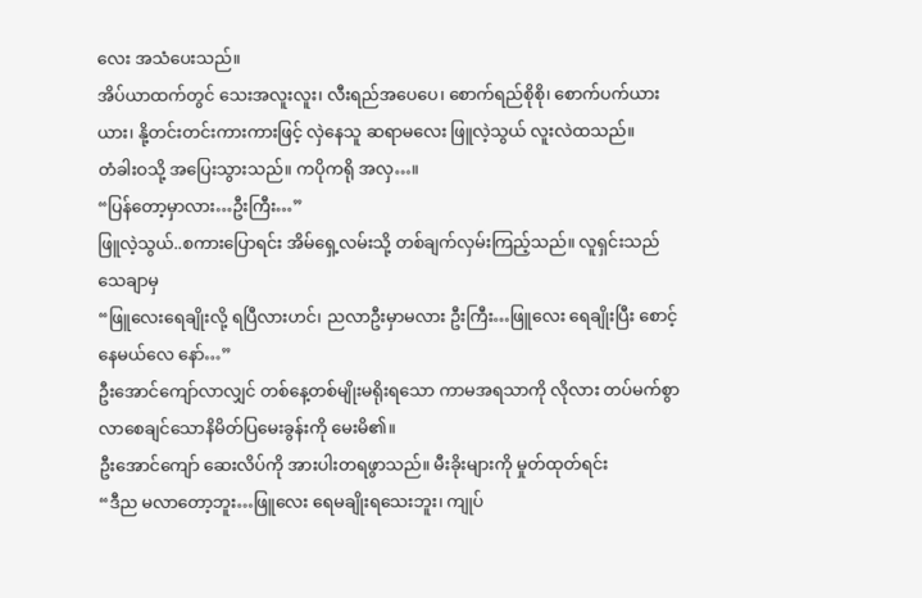လေး အသံပေးသည်။
အိပ်ယာထက်တွင် သေးအလူးလူး၊ လီးရည်အပေပေ၊ စောက်ရည်စိုစို၊ စောက်ပက်ယား ယား၊ နို့တင်းတင်းကားကားဖြင့် လှဲနေသူ ဆရာမလေး ဖြူလဲ့သွယ် လူးလဲထသည်။
တံခါးဝသို့ အပြေးသွားသည်။ ကပိုကရို အလှ…။
“ပြန်တော့မှာလား…ဦးကြီး…”
ဖြူလဲ့သွယ်..စကားပြောရင်း အိမ်ရှေ့လမ်းသို့ တစ်ချက်လှမ်းကြည့်သည်။ လူရှင်းသည် သေချာမှ
“ဖြူလေးရေချိုးလို့ ရပြီလားဟင်၊ ညလာဦးမှာမလား ဦးကြီး…ဖြူလေး ရေချိုးပြီး စောင့် နေမယ်လေ နော်…”
ဦးအောင်ကျော်လာလျှင် တစ်နေ့တစ်မျိုးမရိုးရသော ကာမအရသာကို လိုလား တပ်မက်စွာ လာစေချင်သောနိမိတ်ပြမေးခွန်းကို မေးမိ၏။
ဦးအောင်ကျော် ဆေးလိပ်ကို အားပါးတရဖွာသည်။ မီးခိုးများကို မှုတ်ထုတ်ရင်း
“ဒီည မလာတော့ဘူး…ဖြူလေး ရေမချိုးရသေးဘူး၊ ကျုပ်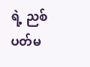ရဲ့ ညစ်ပတ်မ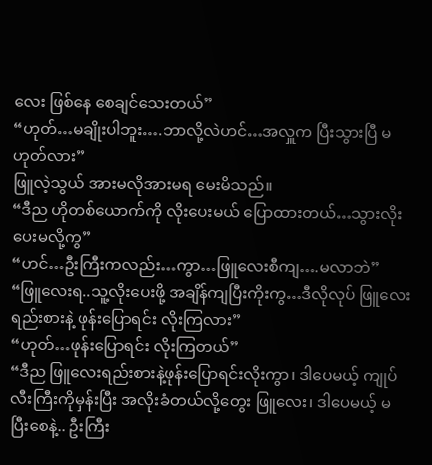လေး ဖြစ်နေ စေချင်သေးတယ်”
“ဟုတ်…မချိုးပါဘူး….ဘာလို့လဲဟင်…အလှူက ပြီးသွားပြီ မဟုတ်လား”
ဖြူလဲ့သွယ် အားမလိုအားမရ မေးမိသည်။
“ဒီည ဟိုတစ်ယောက်ကို လိုးပေးမယ် ပြောထားတယ်…သွားလိုးပေးမလို့ကွ”
“ဟင်…ဦးကြီးကလည်း…ကွာ…ဖြူလေးစီကျ….မလာဘဲ”
“ဖြူလေးရ..သူ့လိုးပေးဖို့ အချိန်ကျပြီးကိုးကွ…ဒီလိုလုပ် ဖြူလေး ရည်းစားနဲ့ ဖုန်းပြောရင်း လိုးကြလား”
“ဟုတ်…ဖုန်းပြောရင်း လိုးကြတယ်”
“ဒီည ဖြူလေးရည်းစားနဲ့ဖုန်းပြောရင်းလိုးကွာ၊ ဒါပေမယ့် ကျုပ်လီးကြီးကိုမှန်းပြီး အလိုးခံတယ်လို့တွေး ဖြူလေး၊ ဒါပေမယ့် မပြီးစေနဲ့.. ဦးကြီး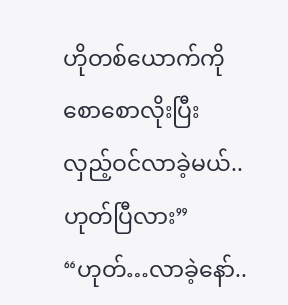ဟိုတစ်ယောက်ကို စောစောလိုးပြီး လှည့်ဝင်လာခဲ့မယ်..ဟုတ်ပြီလား”
“ဟုတ်…လာခဲ့နော်..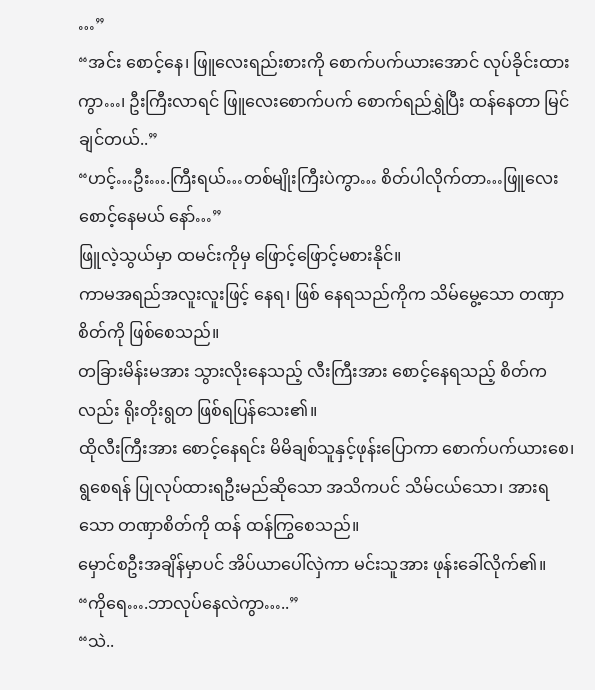…”
“အင်း စောင့်နေ၊ ဖြူလေးရည်းစားကို စောက်ပက်ယားအောင် လုပ်ခိုင်းထားကွာ…၊ ဦးကြီးလာရင် ဖြူလေးစောက်ပက် စောက်ရည်ရွှဲပြီး ထန်နေတာ မြင်ချင်တယ်..”
“ဟင့်…ဦး….ကြီးရယ်…တစ်မျိုးကြီးပဲကွာ… စိတ်ပါလိုက်တာ…ဖြူလေး စောင့်နေမယ် နော်…”
ဖြူလဲ့သွယ်မှာ ထမင်းကိုမှ ဖြောင့်ဖြောင့်မစားနိုင်။
ကာမအရည်အလူးလူးဖြင့် နေရ၊ ဖြစ် နေရသည်ကိုက သိမ်မွေ့သော တဏှာစိတ်ကို ဖြစ်စေသည်။
တခြားမိန်းမအား သွားလိုးနေသည့် လီးကြီးအား စောင့်နေရသည့် စိတ်ကလည်း ရိုးတိုးရွတ ဖြစ်ရပြန်သေး၏။
ထိုလီးကြီးအား စောင့်နေရင်း မိမိချစ်သူနှင့်ဖုန်းပြောကာ စောက်ပက်ယားစေ၊ ရွစေရန် ပြုလုပ်ထားရဦးမည်ဆိုသော အသိကပင် သိမ်ငယ်သော၊ အားရသော တဏှာစိတ်ကို ထန် ထန်ကြွစေသည်။
မှောင်စဦးအချိန်မှာပင် အိပ်ယာပေါ်လှဲကာ မင်းသူအား ဖုန်းခေါ်လိုက်၏။
“ကိုရေ….ဘာလုပ်နေလဲကွာ…..”
“သဲ..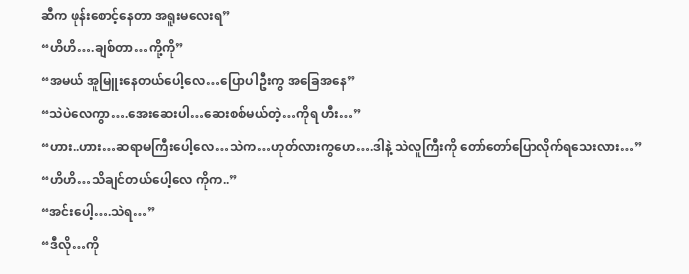ဆီက ဖုန်းစောင့်နေတာ အရူးမလေးရ”
“ဟိဟိ….ချစ်တာ…ကို့ကို”
“အမယ် အူမြူးနေတယ်ပေါ့လေ…ပြောပါဦးကွ အခြေအနေ”
“သဲပဲလေကွာ….အေးဆေးပါ…ဆေးစစ်မယ်တဲ့…ကိုရ ဟီး…”
“ဟား..ဟား…ဆရာမကြီးပေါ့လေ…သဲက…ဟုတ်လားကွဟေ….ဒါနဲ့ သဲလူကြီးကို တော်တော်ပြောလိုက်ရသေးလား…”
“ဟိဟိ…သိချင်တယ်ပေါ့လေ ကိုက..”
“အင်းပေါ့….သဲရ…”
“ဒီလို…ကို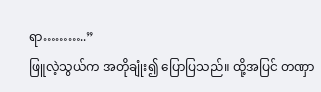ရာ………..”
ဖြူလဲ့သွယ်က အတိုချုံး၍ ပြောပြသည်။ ထို့အပြင် တဏှာ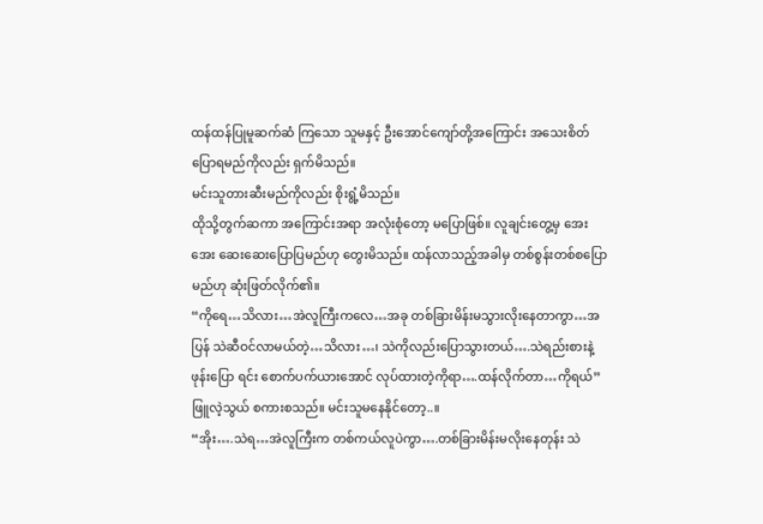ထန်ထန်ပြုမူဆက်ဆံ ကြသော သူမနှင့် ဦးအောင်ကျော်တို့အကြောင်း အသေးစိတ်ပြောရမည်ကိုလည်း ရှက်မိသည်။
မင်းသူတားဆီးမည်ကိုလည်း စိုးရွံ့မိသည်။
ထိုသို့တွက်ဆကာ အကြောင်းအရာ အလုံးစုံတော့ မပြောဖြစ်။ လူချင်းတွေ့မှ အေးအေး ဆေးဆေးပြောပြမည်ဟု တွေးမိသည်။ ထန်လာသည့်အခါမှ တစ်စွန်းတစ်စပြောမည်ဟု ဆုံးဖြတ်လိုက်၏။
“ကိုရေ…သိလား…အဲလူကြီးကလေ…အခု တစ်ခြားမိန်းမသွားလိုးနေတာကွာ…အပြန် သဲဆီဝင်လာမယ်တဲ့…သိလား…၊ သဲကိုလည်းပြောသွားတယ်….သဲရည်းစားနဲ့ဖုန်းပြော ရင်း စောက်ပက်ယားအောင် လုပ်ထားတဲ့ကိုရာ….ထန်လိုက်တာ…ကိုရယ်”
ဖြူလဲ့သွယ် စကားစသည်။ မင်းသူမနေနိုင်တော့..။
“အိုး….သဲရ…အဲလူကြီးက တစ်ကယ်လူပဲကွာ….တစ်ခြားမိန်းမလိုးနေတုန်း သဲ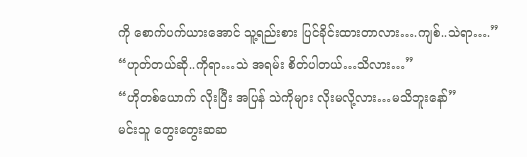ကို စောက်ပက်ယားအောင် သူ့ရည်းစား ပြင်ခိုင်းထားတာလား….ကျစ်..သဲရာ….”
“ဟုတ်တယ်ဆို..ကိုရာ…သဲ အရမ်း စိတ်ပါတယ်…သိလား…”
“ဟိုတစ်ယောက် လိုးပြီး အပြန် သဲကိုများ လိုးမလို့လား…မသိဘူးနော်”
မင်းသူ တွေးတွေးဆဆ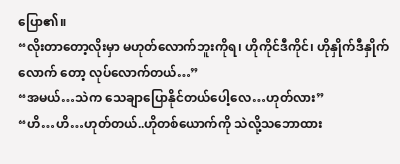ပြော၏။
“လိုးတာတော့လိုးမှာ မဟုတ်လောက်ဘူးကိုရ၊ ဟိုကိုင်ဒီကိုင်၊ ဟိုနှိုက်ဒီနှိုက်လောက် တော့ လုပ်လောက်တယ်…”
“အမယ်…သဲက သေချာပြောနိုင်တယ်ပေါ့လေ…ဟုတ်လား”
“ဟိ…ဟိ…ဟုတ်တယ်..ဟိုတစ်ယောက်ကို သဲလို့သဘောထား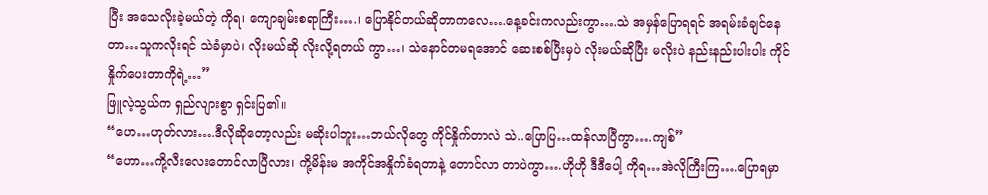ပြီး အသေလိုးခဲ့မယ်တဲ့ ကိုရ၊ ကျောချမ်းစရာကြီး….၊ ပြောနိုင်တယ်ဆိုတာကလေ….နေ့ခင်းကလည်းကွာ….သဲ အမှန်ပြောရရင် အရမ်းခံချင်နေတာ…သူကလိုးရင် သဲခံမှာပဲ၊ လိုးမယ်ဆို လိုးလို့ရတယ် ကွာ…၊ သဲနောင်တမရအောင် ဆေးစစ်ပြီးမှပဲ လိုးမယ်ဆိုပြီး မလိုးပဲ နည်းနည်းပါးပါး ကိုင်နှိုက်ပေးတာကိုရဲ့…”
ဖြူလဲ့သွယ်က ရှည်လျားစွာ ရှင်းပြ၏။
“ဟေ…ဟုတ်လား….ဒီလိုဆိုတော့လည်း မဆိုးပါဘူး…ဘယ်လိုတွေ ကိုင်နှိုက်တာလဲ သဲ..ပြောပြ…ထန်လာပြီကွာ….ကျစ်”
“ဟော…ကို့လီးလေးတောင်လာပြီလား၊ ကို့မိန်းမ အကိုင်အနှိုက်ခံရတာနဲ့ တောင်လာ တာပဲကွာ….ဟိုဟို ဒီဒီပေါ့ ကိုရ…အဲလိုကြီးကြ….ပြောရမှာ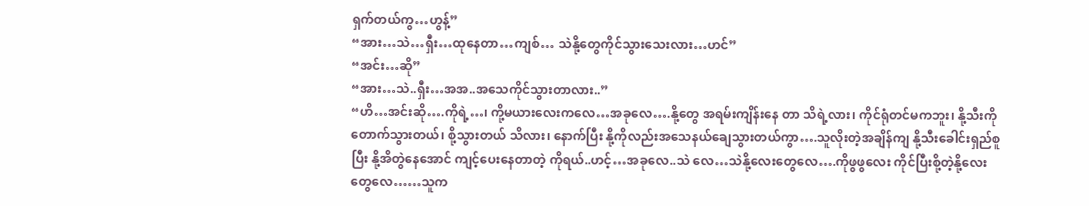ရှက်တယ်ကွ…ဟွန့်”
“အား…သဲ…ရှီး…ထုနေတာ…ကျစ်… သဲနို့တွေကိုင်သွားသေးလား…ဟင်”
“အင်း…ဆို”
“အား…သဲ..ရှီး…အအ..အသေကိုင်သွားတာလား..”
“ဟိ…အင်းဆို….ကိုရဲ့…၊ ကို့မယားလေးကလေ…အခုလေ….နို့တွေ အရမ်းကျိန်းနေ တာ သိရဲ့လား၊ ကိုင်ရုံတင်မကဘူး၊ နို့သီးကို တောက်သွားတယ်၊ စို့သွားတယ် သိလား၊ နောက်ပြီး နို့ကိုလည်းအသေနယ်ချေသွားတယ်ကွာ….သူလိုးတဲ့အချိန်ကျ နို့သီးခေါင်းရှည်စူပြီး နို့အိတွဲနေအောင် ကျင့်ပေးနေတာတဲ့ ကိုရယ်..ဟင့်…အခုလေ..သဲ လေ…သဲနို့လေးတွေလေ….ကိုဖွဖွလေး ကိုင်ပြီးစို့တဲ့နို့လေးတွေလေ……သူက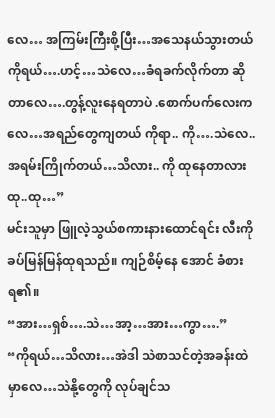လေ… အကြမ်းကြီးစို့ပြီး…အသေနယ်သွားတယ်ကိုရယ်….ဟင့်…သဲလေ…ခံရခက်လိုက်တာ ဆိုတာလေ….တွန့်လူးနေရတာပဲ .စောက်ပက်လေးကလေ…အရည်တွေကျတယ် ကိုရာ.. ကို….သဲလေ..အရမ်းကြိုက်တယ်…သိလား.. ကို ထုနေတာလား ထု..ထု…”
မင်းသူမှာ ဖြူလဲ့သွယ်စကားနားထောင်ရင်း လီးကို ခပ်မြန်မြန်ထုရသည်။ ကျဉ်စိမ့်နေ အောင် ခံစားရ၏။
“အား…ရှစ်….သဲ…အာ့…အား…ကွာ….”
“ကိုရယ်…သိလား…အဲဒါ သဲစာသင်တဲ့အခန်းထဲမှာလေ…သဲနို့တွေကို လုပ်ချင်သ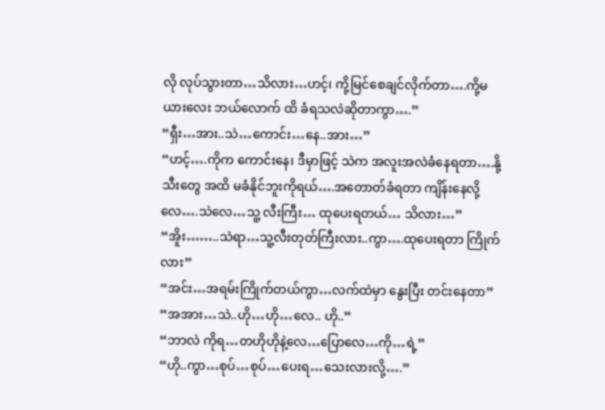လို လုပ်သွားတာ…သိလား…ဟင့်၊ ကို့မြင်စေချင်လိုက်တာ….ကို့မယားလေး ဘယ်လောက် ထိ ခံရသလဲဆိုတာကွာ….”
“ရှီး…အား..သဲ…ကောင်း…နေ..အား…”
“ဟင့်….ကိုက ကောင်းနေ၊ ဒီမှာဖြင့် သဲက အလူးအလဲခံနေရတာ….နို့သီးတွေ အထိ မခံနိုင်ဘူးကိုရယ်….အတောတ်ခံရတာ ကျိန်းနေလို့လေ….သဲလေ…သူ့ လီးကြီး… ထုပေးရတယ်… သိလား…”
“အိူး……..သဲရာ…သူ့လီးတုတ်ကြီးလား..ကွာ….ထုပေးရတာ ကြိုက်လား”
“အင်း…အရမ်းကြိုက်တယ်ကွာ…လက်ထဲမှာ နွေးပြီး တင်းနေတာ”
“အအား…သဲ..ဟို…ဟို…လေ.. ဟို..”
“ဘာလဲ ကိုရ…တဟိုဟိုနဲ့လေ…ပြောလေ…ကို…ရဲ့”
“ဟို..ကွာ…စုပ်…စုပ်…ပေးရ…သေးလားလို့….”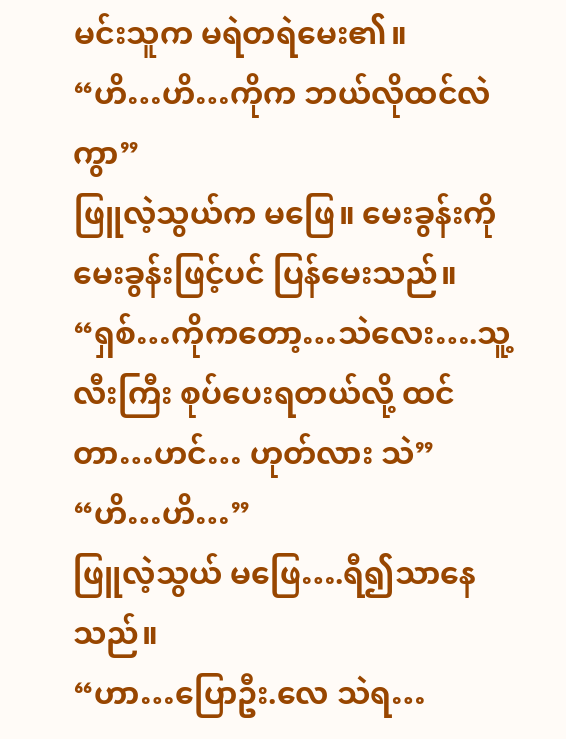မင်းသူက မရဲတရဲမေး၏။
“ဟိ…ဟိ…ကိုက ဘယ်လိုထင်လဲကွာ”
ဖြူလဲ့သွယ်က မဖြေ။ မေးခွန်းကို မေးခွန်းဖြင့်ပင် ပြန်မေးသည်။
“ရှစ်…ကိုကတော့…သဲလေး….သူ့လီးကြီး စုပ်ပေးရတယ်လို့ ထင်တာ…ဟင်… ဟုတ်လား သဲ”
“ဟိ…ဟိ…”
ဖြူလဲ့သွယ် မဖြေ….ရီ၍သာနေသည်။
“ဟာ…ပြောဦး.လေ သဲရ…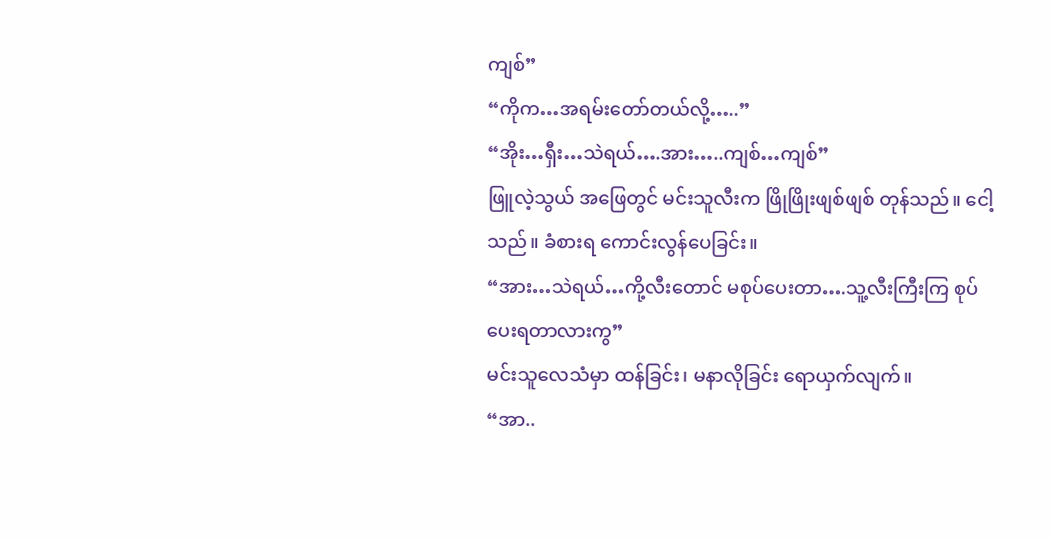ကျစ်”
“ကိုက…အရမ်းတော်တယ်လို့…..”
“အိုး…ရှီး…သဲရယ်….အား…..ကျစ်…ကျစ်”
ဖြူလဲ့သွယ် အဖြေတွင် မင်းသူလီးက ဖြိုဖြိုးဖျစ်ဖျစ် တုန်သည်။ ငေါ့သည်။ ခံစားရ ကောင်းလွန်ပေခြင်း။
“အား…သဲရယ်…ကို့လီးတောင် မစုပ်ပေးတာ….သူ့လီးကြီးကြ စုပ်ပေးရတာလားကွ”
မင်းသူလေသံမှာ ထန်ခြင်း၊ မနာလိုခြင်း ရောယှက်လျက်။
“အာ..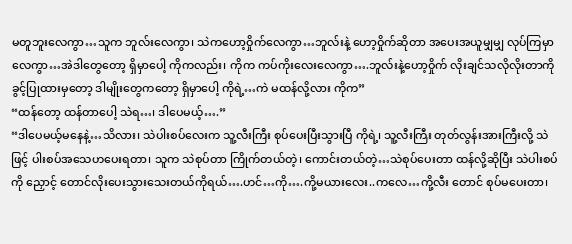မတူဘူးလေကွာ…သူက ဘူလ်းလေကွာ၊ သဲကဟော့ဝှိုက်လေကွာ…ဘူလ်းနဲ့ ဟော့ဝှိုက်ဆိုတာ အပေးအယူမျှမျှ လုပ်ကြမှာလေကွာ…အဲဒါတွေတော့ ရှိမှာပေါ့ ကိုကလည်း၊ ကိုက ကပ်ကိုးလေးလေကွာ….ဘူလ်းနဲ့ဟော့ဝှိုက် လိုးချင်သလိုလိုးတာကို ခွင့်ပြုထားမှတော့ ဒါမျိုးတွေကတော့ ရှိမှာပေါ့ ကိုရဲ့…ကဲ မထန်လို့လား ကိုက”
“ထန်တော့ ထန်တာပေါ့ သဲရ…၊ ဒါပေမယ့်….”
“ဒါပေမယ့်မနေနဲ့…သိလား၊ သဲပါးစပ်လေးက သူ့လီးကြီး စုပ်ပေးပြီးသွားပြီ ကိုရဲ့၊ သူ့လီးကြီး တုတ်လွန်းအားကြီးလို့ သဲဖြင့် ပါးစပ်အသေဟပေးရတာ၊ သူက သဲစုပ်တာ ကြိုက်တယ်တဲ့၊ ကောင်းတယ်တဲ့…သဲစုပ်ပေးတာ ထန်လို့ဆိုပြီး သဲပါးစပ်ကို ညှောင့် တောင်လိုးပေးသွားသေးတယ်ကိုရယ်….ဟင်…ကို….ကို့မယားလေး..ကလေ…ကို့လီး တောင် စုပ်မပေးတာ၊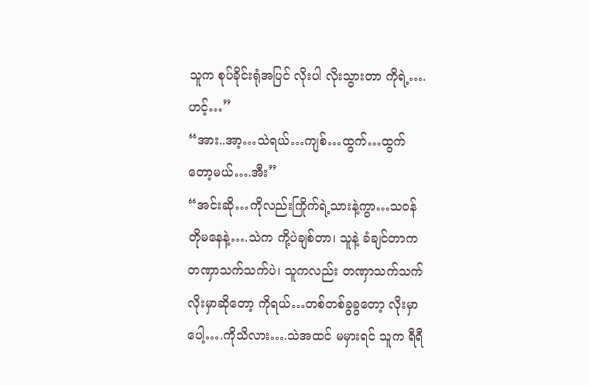သူက စုပ်ခိုင်းရုံအပြင် လိုးပါ လိုးသွားတာ ကိုရဲ့….ဟင့်…”
“အား..အာ့…သဲရယ်…ကျစ်…ထွက်…ထွက် တော့မယ်….အီး”
“အင်းဆို…ကိုလည်းကြိုက်ရဲ့သားနဲ့ကွာ…သဝန်တိုမနေနဲ့….သဲက ကို့ပဲချစ်တာ၊ သူနဲ့ ခံချင်တာက တဏှာသက်သက်ပဲ၊ သူကလည်း တဏှာသက်သက်လိုးမှာဆိုတော့ ကိုရယ်…တစ်တစ်ခွခွတော့ လိုးမှာပေါ့….ကိုသိလား….သဲအထင် မမှားရင် သူက ရီရီ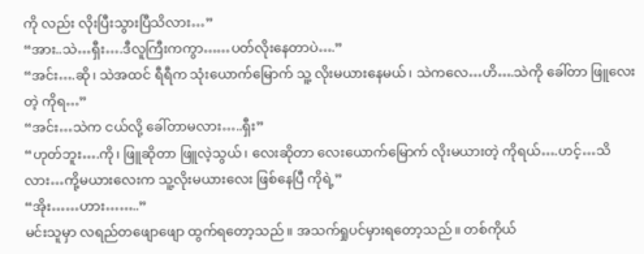ကို လည်း လိုးပြီးသွားပြီသိလား…”
“အား..သဲ…ရှီး….ဒီလူကြီးကကွာ……ပတ်လိုးနေတာပဲ….”
“အင်း….ဆို၊ သဲအထင် ရီရီက သုံးယောက်မြောက် သူ့ လိုးမယားနေမယ်၊ သဲကလေ…ဟိ….သဲကို ခေါ်တာ ဖြူလေးတဲ့ ကိုရ…”
“အင်း…သဲက ငယ်လို့ ခေါ်တာမလား…..ရှီး”
“ဟုတ်ဘူး….ကို၊ ဖြူဆိုတာ ဖြူလဲ့သွယ်၊ လေးဆိုတာ လေးယောက်မြောက် လိုးမယားတဲ့ ကိုရယ်….ဟင့်…သိလား…ကို့မယားလေးက သူ့လိုးမယားလေး ဖြစ်နေပြီ ကိုရဲ့”
“အိုး……ဟား……..”
မင်းသူမှာ လရည်တဖျောဖျော ထွက်ရတော့သည်။ အသက်ရှုပင်မှားရတော့သည်။ တစ်ကိုယ်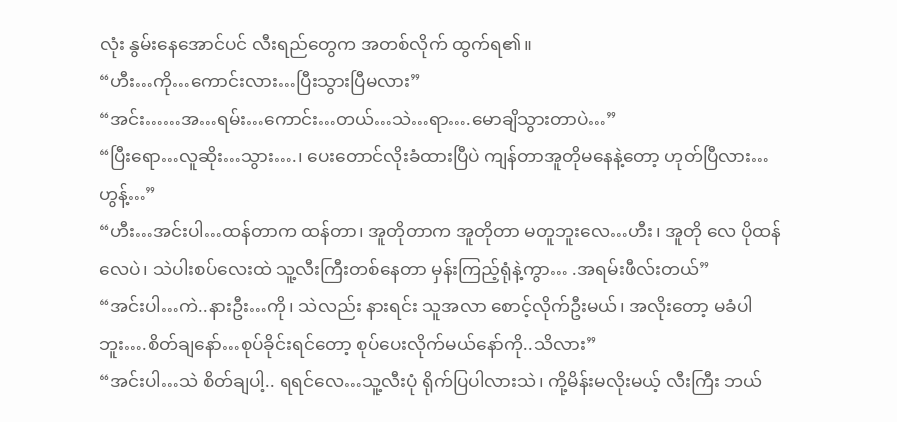လုံး နွမ်းနေအောင်ပင် လီးရည်တွေက အတစ်လိုက် ထွက်ရ၏။
“ဟီး…ကို…ကောင်းလား…ပြီးသွားပြီမလား”
“အင်း……အ…ရမ်း…ကောင်း…တယ်…သဲ…ရာ….မောချိသွားတာပဲ…”
“ပြီးရော…လူဆိုး…သွား….၊ ပေးတောင်လိုးခံထားပြီပဲ ကျန်တာအူတိုမနေနဲ့တော့ ဟုတ်ပြီလား…ဟွန့်…”
“ဟီး…အင်းပါ…ထန်တာက ထန်တာ၊ အူတိုတာက အူတိုတာ မတူဘူးလေ…ဟီး၊ အူတို လေ ပိုထန်လေပဲ၊ သဲပါးစပ်လေးထဲ သူ့လီးကြီးတစ်နေတာ မှန်းကြည့်ရုံနဲ့ကွာ… .အရမ်းဖီလ်းတယ်”
“အင်းပါ…ကဲ..နားဦး…ကို၊ သဲလည်း နားရင်း သူအလာ စောင့်လိုက်ဦးမယ်၊ အလိုးတော့ မခံပါဘူး….စိတ်ချနော်…စုပ်ခိုင်းရင်တော့ စုပ်ပေးလိုက်မယ်နော်ကို..သိလား”
“အင်းပါ…သဲ စိတ်ချပါ့.. ရရင်လေ…သူ့လီးပုံ ရိုက်ပြပါလားသဲ၊ ကို့မိန်းမလိုးမယ့် လီးကြီး ဘယ်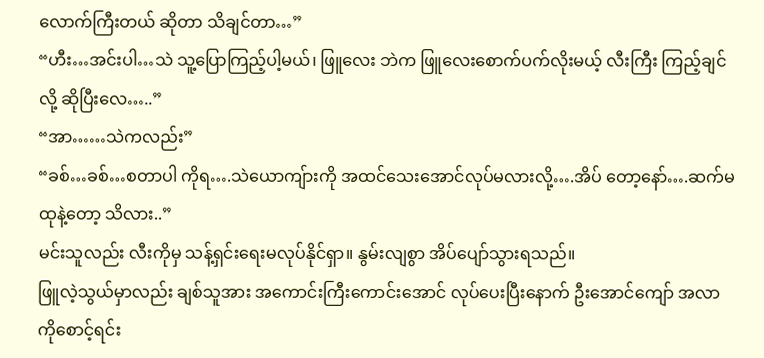လောက်ကြီးတယ် ဆိုတာ သိချင်တာ…”
“ဟီး…အင်းပါ…သဲ သူ့ပြောကြည့်ပါ့မယ်၊ ဖြူလေး ဘဲက ဖြူလေးစောက်ပက်လိုးမယ့် လီးကြီး ကြည့်ချင်လို့ ဆိုပြီးလေ…..”
“အာ……သဲကလည်း”
“ခစ်…ခစ်…စတာပါ ကိုရ….သဲယောကျ်ားကို အထင်သေးအောင်လုပ်မလားလို့….အိပ် တော့နော်….ဆက်မထုနဲ့တော့ သိလား..”
မင်းသူလည်း လီးကိုမှ သန့်ရှင်းရေးမလုပ်နိုင်ရှာ။ နွမ်းလျစွာ အိပ်ပျော်သွားရသည်။
ဖြူလဲ့သွယ်မှာလည်း ချစ်သူအား အကောင်းကြီးကောင်းအောင် လုပ်ပေးပြီးနောက် ဦးအောင်ကျော် အလာကိုစောင့်ရင်း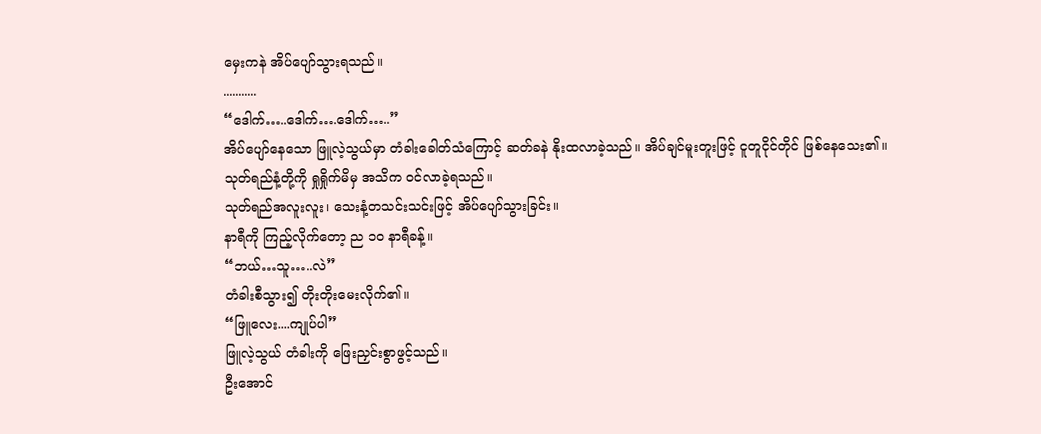မှေးကနဲ အိပ်ပျော်သွားရသည်။
...........
“ဒေါက်…..ဒေါက်….ဒေါက်…..”
အိပ်ပျော်နေသော ဖြူလဲ့သွယ်မှာ တံခါးခေါတ်သံကြောင့် ဆတ်ခနဲ နိုးထလာခဲ့သည်။ အိပ်ချင်မူးတူးဖြင့် ငူတူငိုင်တိုင် ဖြစ်နေသေး၏။
သုတ်ရည်နံ့တို့ကို ရှုရှိုက်မိမှ အသိက ဝင်လာခဲ့ရသည်။
သုတ်ရည်အလူးလူး၊ သေးနံ့တသင်းသင်းဖြင့် အိပ်ပျော်သွားခြင်း။
နာရီကို ကြည့်လိုက်တော့ ည ၁၀ နာရီခန့်။
“ဘယ်…သူ…..လဲ”
တံခါးစီသွား၍ တိုးတိုးမေးလိုက်၏။
“ဖြူလေး....ကျုပ်ပါ”
ဖြူလဲ့သွယ် တံခါးကို ဖြေးညှင်းစွာဖွင့်သည်။
ဦးအောင်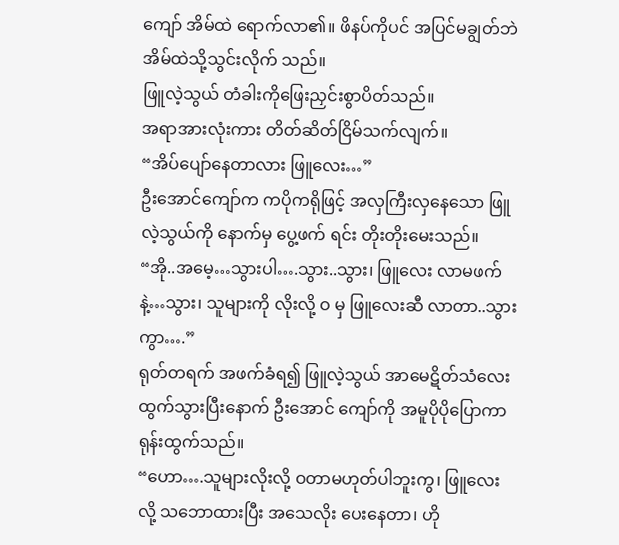ကျော် အိမ်ထဲ ရောက်လာ၏။ ဖိနပ်ကိုပင် အပြင်မချွတ်ဘဲ အိမ်ထဲသို့သွင်းလိုက် သည်။
ဖြူလဲ့သွယ် တံခါးကိုဖြေးညှင်းစွာပိတ်သည်။
အရာအားလုံးကား တိတ်ဆိတ်ငြိမ်သက်လျက်။
“အိပ်ပျော်နေတာလား ဖြူလေး…”
ဦးအောင်ကျော်က ကပိုကရိုဖြင့် အလှကြီးလှနေသော ဖြူလဲ့သွယ်ကို နောက်မှ ပွေ့ဖက် ရင်း တိုးတိုးမေးသည်။
“အို..အမေ့…သွားပါ….သွား..သွား၊ ဖြူလေး လာမဖက်နဲ့…သွား၊ သူများကို လိုးလို့ ဝ မှ ဖြူလေးဆီ လာတာ..သွားကွာ….”
ရုတ်တရက် အဖက်ခံရ၍ ဖြူလဲ့သွယ် အာမေဋိတ်သံလေးထွက်သွားပြီးနောက် ဦးအောင် ကျော်ကို အမူပိုပိုပြောကာ ရုန်းထွက်သည်။
“ဟော….သူများလိုးလို့ ဝတာမဟုတ်ပါဘူးကွ၊ ဖြူလေးလို့ သဘောထားပြီး အသေလိုး ပေးနေတာ၊ ဟို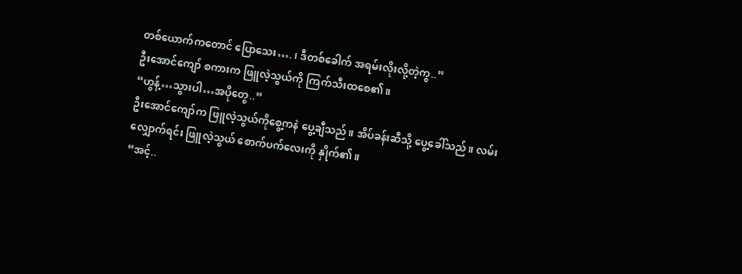တစ်ယောက်ကတောင် ပြောသေး….၊ ဒီတစ်ခေါက် အရမ်းလိုးလို့တဲ့ကွ..”
ဦးအောင်ကျော် စကားက ဖြူလဲ့သွယ်ကို ကြက်သီးထစေ၏။
“ဟွန့်…သွားပါ…အပိုတွေ..”
ဦးအောင်ကျော်က ဖြူလဲ့သွယ်ကိုစွေ့ကနဲ ပွေ့ချီသည်။ အိပ်ခန်းဆီသို့ ပွေ့ခေါ်သည်။ လမ်း လျှောက်ရင်း ဖြူလဲ့သွယ် စောက်ပက်လေးကို နှိုက်၏။
“အင့်..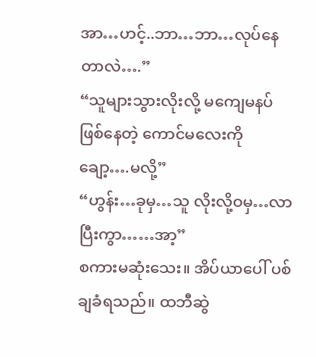အာ…ဟင့်..ဘာ…ဘာ…လုပ်နေတာလဲ….”
“သူများသွားလိုးလို့ မကျေမနပ် ဖြစ်နေတဲ့ ကောင်မလေးကို ချော့….မလို့”
“ဟွန်း…ခုမှ…သူ လိုးလို့ဝမှ…လာပြီးကွာ……အာ့”
စကားမဆုံးသေး။ အိပ်ယာပေါ် ပစ်ချခံရသည်။ ထဘီဆွဲ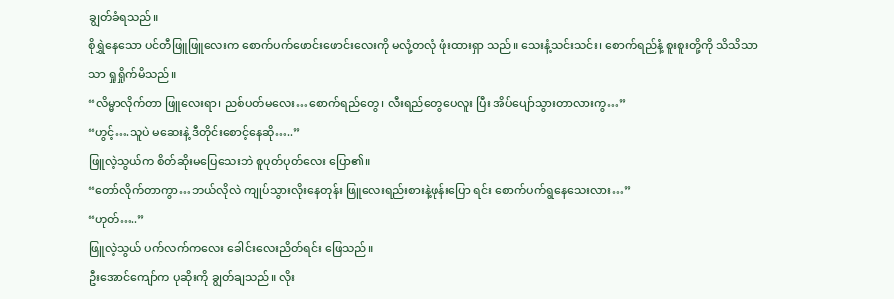ချွတ်ခံရသည်။
စိုရွှဲနေသော ပင်တီဖြူဖြူလေးက စောက်ပက်ဖောင်းဖောင်းလေးကို မလုံ့တလုံ ဖုံးထားရှာ သည်။ သေးနံ့သင်းသင်း၊ စောက်ရည်နံ့ စူးစူးတို့ကို သိသိသာသာ ရှုရှိုက်မိသည်။
“လိမ္မာလိုက်တာ ဖြူလေးရာ၊ ညစ်ပတ်မလေး…စောက်ရည်တွေ၊ လီးရည်တွေပေလူး ပြီး အိပ်ပျော်သွားတာလားကွ…”
“ဟွင့်….သူပဲ မဆေးနဲ့ ဒီတိုင်းစောင့်နေဆို…..”
ဖြူလဲ့သွယ်က စိတ်ဆိုးမပြေသေးဘဲ စူပုတ်ပုတ်လေး ပြော၏။
“တော်လိုက်တာကွာ…ဘယ်လိုလဲ ကျုပ်သွားလိုးနေတုန်း ဖြူလေးရည်းစားနဲ့ဖုန်းပြော ရင်း စောက်ပက်ရွနေသေးလား…”
“ဟုတ်…..”
ဖြူလဲ့သွယ် ပက်လက်ကလေး ခေါင်းလေးညိတ်ရင်း ဖြေသည်။
ဦးအောင်ကျော်က ပုဆိုးကို ချွတ်ချသည်။ လိုး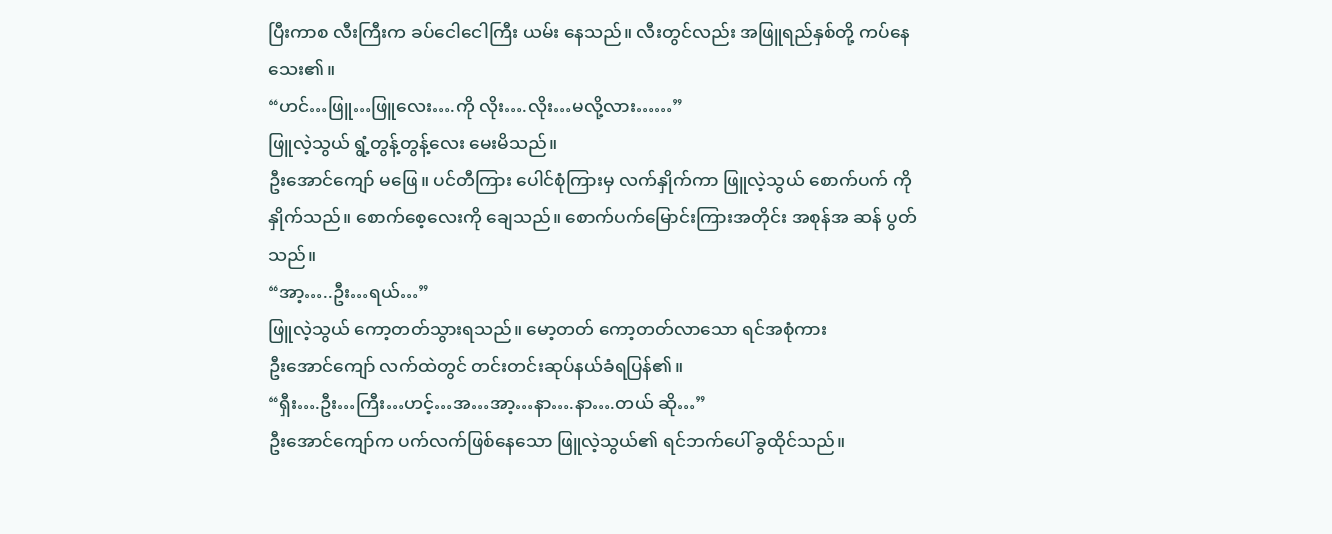ပြီးကာစ လီးကြီးက ခပ်ငေါငေါကြီး ယမ်း နေသည်။ လီးတွင်လည်း အဖြူရည်နှစ်တို့ ကပ်နေသေး၏။
“ဟင်…ဖြူ…ဖြူလေး….ကို လိုး….လိုး…မလို့လား……”
ဖြူလဲ့သွယ် ရွံ့တွန့်တွန့်လေး မေးမိသည်။
ဦးအောင်ကျော် မဖြေ။ ပင်တီကြား ပေါင်စုံကြားမှ လက်နှိုက်ကာ ဖြူလဲ့သွယ် စောက်ပက် ကို နှိုက်သည်။ စောက်စေ့လေးကို ချေသည်။ စောက်ပက်မြောင်းကြားအတိုင်း အစုန်အ ဆန် ပွတ်သည်။
“အာ့…..ဦး…ရယ်…”
ဖြူလဲ့သွယ် ကော့တတ်သွားရသည်။ မော့တတ် ကော့တတ်လာသော ရင်အစုံကား
ဦးအောင်ကျော် လက်ထဲတွင် တင်းတင်းဆုပ်နယ်ခံရပြန်၏။
“ရှီး….ဦး…ကြီး…ဟင့်…အ…အာ့…နာ….နာ….တယ် ဆို…”
ဦးအောင်ကျော်က ပက်လက်ဖြစ်နေသော ဖြူလဲ့သွယ်၏ ရင်ဘက်ပေါ် ခွထိုင်သည်။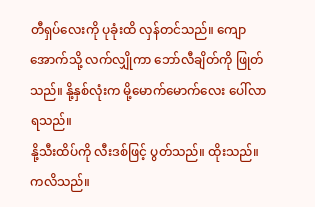တီရှပ်လေးကို ပုခုံးထိ လှန်တင်သည်။ ကျောအောက်သို့ လက်လျှိုကာ ဘော်လီချိတ်ကို ဖြုတ်သည်။ နို့နှစ်လုံးက မို့မောက်မောက်လေး ပေါ်လာရသည်။
နို့သီးထိပ်ကို လီးဒစ်ဖြင့် ပွတ်သည်။ ထိုးသည်။ ကလိသည်။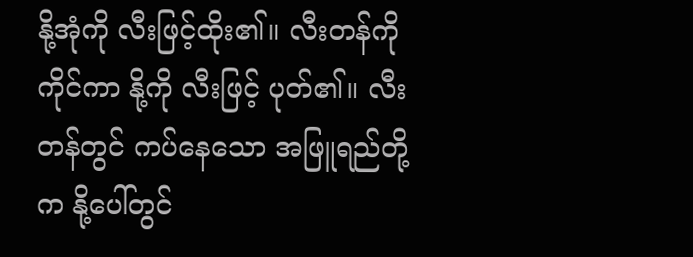နို့အုံကို လီးဖြင့်ထိုး၏။ လီးတန်ကို ကိုင်ကာ နို့ကို လီးဖြင့် ပုတ်၏။ လီးတန်တွင် ကပ်နေသော အဖြူရည်တို့က နို့ပေါ်တွင်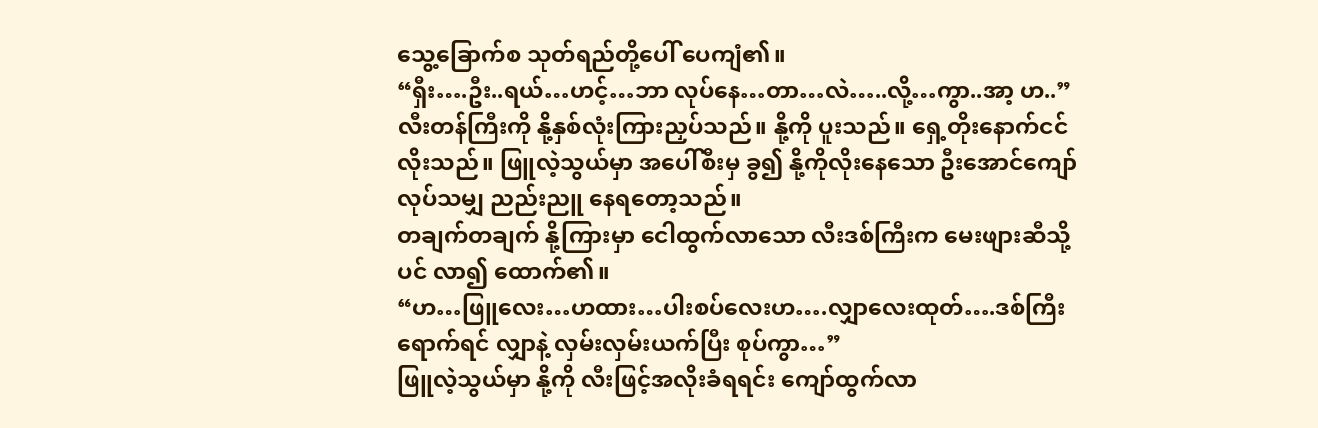သွေ့ခြောက်စ သုတ်ရည်တို့ပေါ် ပေကျံ၏။
“ရှီး….ဦး..ရယ်…ဟင့်…ဘာ လုပ်နေ…တာ…လဲ…..လို့…ကွာ..အာ့ ဟ..”
လီးတန်ကြီးကို နို့နှစ်လုံးကြားညှပ်သည်။ နို့ကို ပူးသည်။ ရှေ့တိုးနောက်ငင်လိုးသည်။ ဖြူလဲ့သွယ်မှာ အပေါ်စီးမှ ခွ၍ နို့ကိုလိုးနေသော ဦးအောင်ကျော် လုပ်သမျှ ညည်းညူ နေရတော့သည်။
တချက်တချက် နို့ကြားမှာ ငေါထွက်လာသော လီးဒစ်ကြီးက မေးဖျားဆီသို့ပင် လာ၍ ထောက်၏။
“ဟ…ဖြူလေး…ဟထား…ပါးစပ်လေးဟ….လျှာလေးထုတ်….ဒစ်ကြီးရောက်ရင် လျှာနဲ့ လှမ်းလှမ်းယက်ပြီး စုပ်ကွာ…”
ဖြူလဲ့သွယ်မှာ နို့ကို လီးဖြင့်အလိုးခံရရင်း ကျော်ထွက်လာ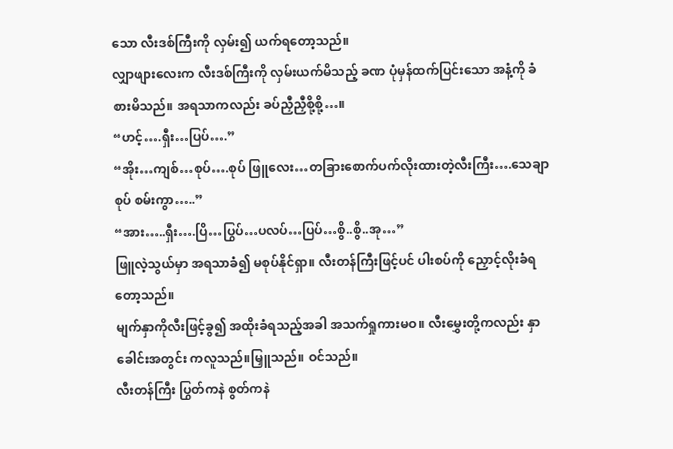သော လီးဒစ်ကြီးကို လှမ်း၍ ယက်ရတော့သည်။
လျှာဖျားလေးက လီးဒစ်ကြီးကို လှမ်းယက်မိသည့် ခဏ ပုံမှန်ထက်ပြင်းသော အနံ့ကို ခံစားမိသည်။ အရသာကလည်း ခပ်ညှီညှီစို့စို့…။
“ဟင့်….ရှီး…ပြပ်….”
“အိုး…ကျစ်…စုပ်….စုပ် ဖြူလေး…တခြားစောက်ပက်လိုးထားတဲ့လီးကြီး….သေချာစုပ် စမ်းကွာ…..”
“အား…..ရှီး….ပြိ…ပြွပ်…ပလပ်…ပြပ်…စွိ..စွိ..အု…”
ဖြူလဲ့သွယ်မှာ အရသာခံ၍ မစုပ်နိုင်ရှာ။ လီးတန်ကြီးဖြင့်ပင် ပါးစပ်ကို ညှောင့်လိုးခံရ တော့သည်။
မျက်နှာကိုလီးဖြင့်ခွ၍ အထိုးခံရသည့်အခါ အသက်ရှုကားမဝ။ လီးမွှေးတို့ကလည်း နှာခေါင်းအတွင်း ကလူသည်။မြှူသည်။ ဝင်သည်။
လီးတန်ကြီး ပြွတ်ကနဲ စွတ်ကနဲ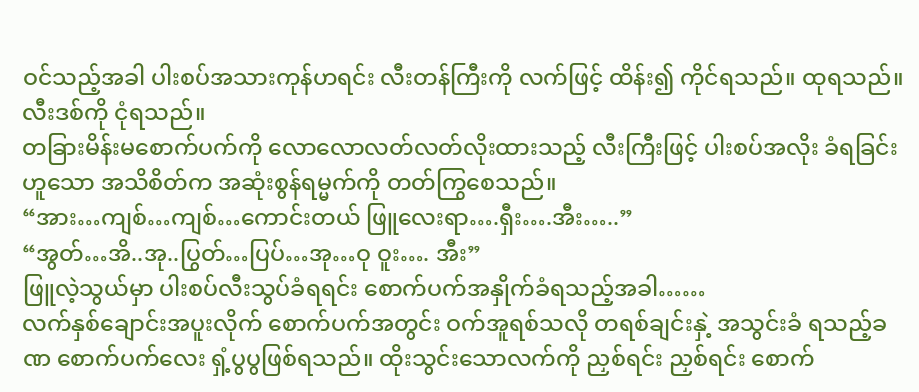ဝင်သည့်အခါ ပါးစပ်အသားကုန်ဟရင်း လီးတန်ကြီးကို လက်ဖြင့် ထိန်း၍ ကိုင်ရသည်။ ထုရသည်။ လီးဒစ်ကို ငုံရသည်။
တခြားမိန်းမစောက်ပက်ကို လောလောလတ်လတ်လိုးထားသည့် လီးကြီးဖြင့် ပါးစပ်အလိုး ခံရခြင်းဟူသော အသိစိတ်က အဆုံးစွန်ရမ္မက်ကို တတ်ကြွစေသည်။
“အား…ကျစ်…ကျစ်…ကောင်းတယ် ဖြူလေးရာ….ရှီး….အီး…..”
“အွတ်…အိ..အု..ပြွတ်…ပြပ်…အု…ဝု ဝူး…. အီး”
ဖြူလဲ့သွယ်မှာ ပါးစပ်လီးသွပ်ခံရရင်း စောက်ပက်အနှိုက်ခံရသည့်အခါ……
လက်နှစ်ချောင်းအပူးလိုက် စောက်ပက်အတွင်း ဝက်အူရစ်သလို တရစ်ချင်းနှဲ့ အသွင်းခံ ရသည့်ခဏ စောက်ပက်လေး ရှံ့ပွပွဖြစ်ရသည်။ ထိုးသွင်းသောလက်ကို ညှစ်ရင်း ညှစ်ရင်း စောက်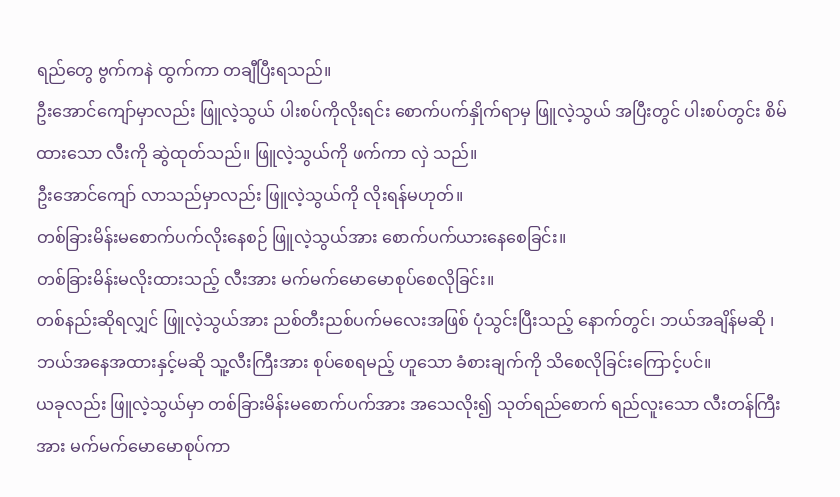ရည်တွေ ဗွက်ကနဲ ထွက်ကာ တချီပြီးရသည်။
ဦးအောင်ကျော်မှာလည်း ဖြူလဲ့သွယ် ပါးစပ်ကိုလိုးရင်း စောက်ပက်နှိုက်ရာမှ ဖြူလဲ့သွယ် အပြီးတွင် ပါးစပ်တွင်း စိမ်ထားသော လီးကို ဆွဲထုတ်သည်။ ဖြူလဲ့သွယ်ကို ဖက်ကာ လှဲ သည်။
ဦးအောင်ကျော် လာသည်မှာလည်း ဖြူလဲ့သွယ်ကို လိုးရန်မဟုတ်။
တစ်ခြားမိန်းမစောက်ပက်လိုးနေစဉ် ဖြူလဲ့သွယ်အား စောက်ပက်ယားနေစေခြင်း။
တစ်ခြားမိန်းမလိုးထားသည့် လီးအား မက်မက်မောမောစုပ်စေလိုခြင်း။
တစ်နည်းဆိုရလျှင် ဖြူလဲ့သွယ်အား ညစ်တီးညစ်ပက်မလေးအဖြစ် ပုံသွင်းပြီးသည့် နောက်တွင်၊ ဘယ်အချိန်မဆို ၊ ဘယ်အနေအထားနှင့်မဆို သူ့လီးကြီးအား စုပ်စေရမည့် ဟူသော ခံစားချက်ကို သိစေလိုခြင်းကြောင့်ပင်။
ယခုလည်း ဖြူလဲ့သွယ်မှာ တစ်ခြားမိန်းမစောက်ပက်အား အသေလိုး၍ သုတ်ရည်စောက် ရည်လူးသော လီးတန်ကြီးအား မက်မက်မောမောစုပ်ကာ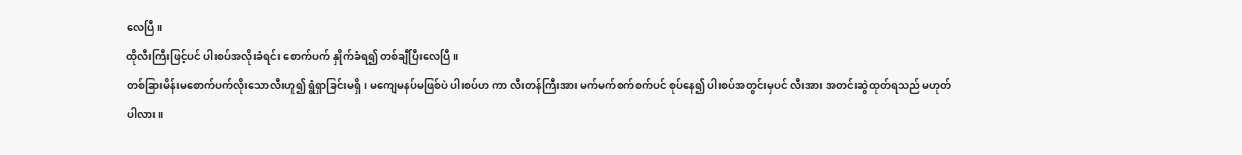လေပြီ။
ထိုလီးကြီးဖြင့်ပင် ပါးစပ်အလိုးခံရင်း စောက်ပက် နှိုက်ခံရ၍ တစ်ချီပြီးလေပြီ။
တစ်ခြားမိန်းမစောက်ပက်လိုးသောလီးဟူ၍ ရွံရှာခြင်းမရှိ၊ မကျေမနပ်မဖြစ်ပဲ ပါးစပ်ဟ ကာ လီးတန်ကြီးအား မက်မက်စက်စက်ပင် စုပ်နေ၍ ပါးစပ်အတွင်းမှပင် လီးအား အတင်းဆွဲထုတ်ရသည် မဟုတ်ပါလား။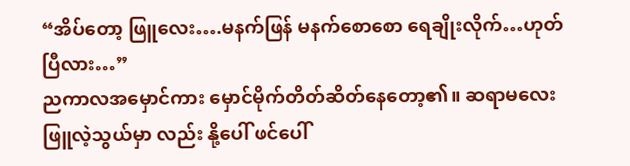“အိပ်တော့ ဖြူလေး….မနက်ဖြန် မနက်စောစော ရေချိုးလိုက်…ဟုတ်ပြီလား…”
ညကာလအမှောင်ကား မှောင်မိုက်တိတ်ဆိတ်နေတော့၏။ ဆရာမလေး ဖြူလဲ့သွယ်မှာ လည်း နို့ပေါ် ဖင်ပေါ်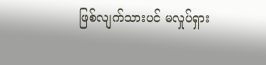ဖြစ်လျက်သားပင် မလှုပ်ရှား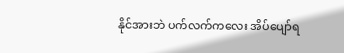နိုင်အားဘဲ ပက်လက်ကလေး အိပ်ပျော်ရ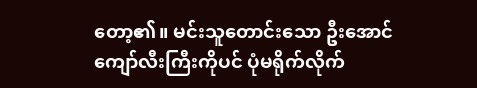တော့၏။ မင်းသူတောင်းသော ဦးအောင်ကျော်လီးကြီးကိုပင် ပုံမရိုက်လိုက်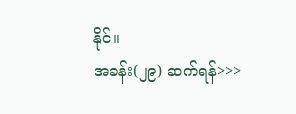နိုင်။
အခန်း(၂၉) ဆက်ရန်>>>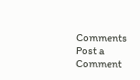Comments
Post a Comment